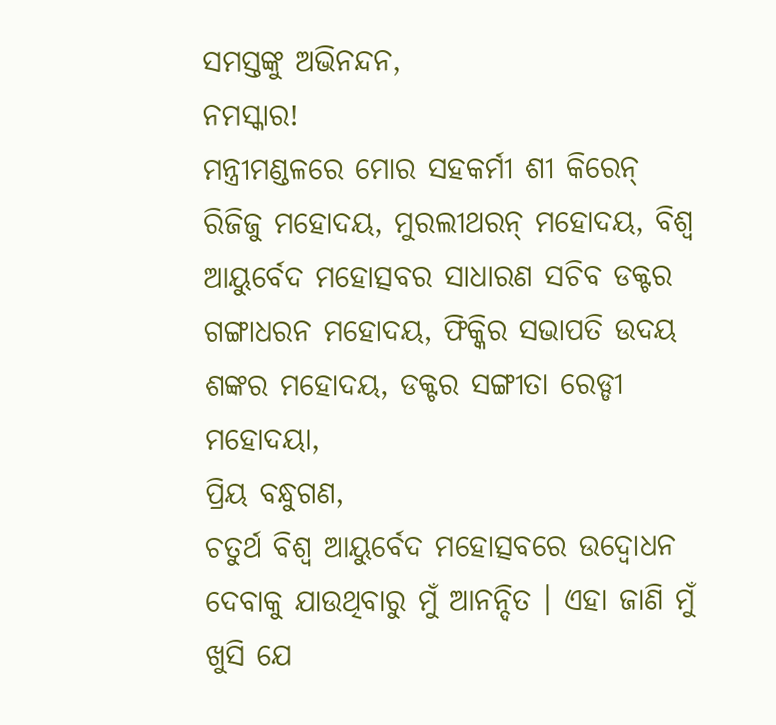ସମସ୍ତଙ୍କୁ ଅଭିନନ୍ଦନ,
ନମସ୍କାର!
ମନ୍ତ୍ରୀମଣ୍ଡଳରେ ମୋର ସହକର୍ମୀ ଶୀ କିରେନ୍ ରିଜିଜୁ ମହୋଦୟ, ମୁରଲୀଥରନ୍ ମହୋଦୟ, ବିଶ୍ୱ ଆୟୁର୍ବେଦ ମହୋତ୍ସବର ସାଧାରଣ ସଚିବ ଡକ୍ଟର ଗଙ୍ଗାଧରନ ମହୋଦୟ, ଫିକ୍କିର ସଭାପତି ଉଦୟ ଶଙ୍କର ମହୋଦୟ, ଡକ୍ଟର ସଙ୍ଗୀତା ରେଡ୍ଡୀ ମହୋଦୟା,
ପ୍ରିୟ ବନ୍ଧୁଗଣ,
ଚତୁର୍ଥ ବିଶ୍ୱ ଆୟୁର୍ବେଦ ମହୋତ୍ସବରେ ଉଦ୍ବୋଧନ ଦେବାକୁ ଯାଉଥିବାରୁ ମୁଁ ଆନନ୍ଦିତ । ଏହା ଜାଣି ମୁଁ ଖୁସି ଯେ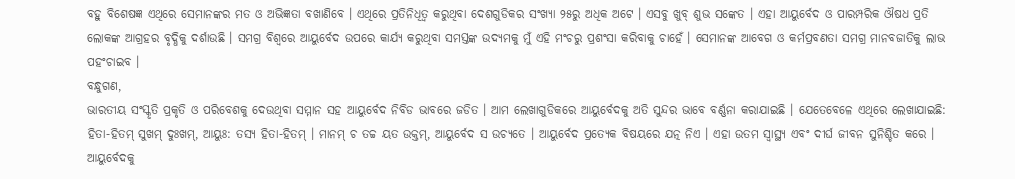ବହୁ ବିଶେଷଜ୍ଞ ଏଥିରେ ସେମାନଙ୍କର ମତ ଓ ଅଭିଜ୍ଞତା ବଖାଣିବେ । ଏଥିରେ ପ୍ରତିନିଧିତ୍ୱ କରୁଥିବା ଦେଶଗୁଡିକର ସଂଖ୍ୟା ୨୫ରୁ ଅଧିକ ଅଟେ । ଏସବୁ ଖୁବ୍ ଶୁଭ ସଙ୍କେତ । ଏହା ଆୟୁର୍ବେଦ ଓ ପାରମ୍ପରିକ ଔଷଧ ପ୍ରତି ଲୋକଙ୍କ ଆଗ୍ରହର ବୃଦ୍ଧିକୁ ଦର୍ଶାଉଛି । ସମଗ୍ର ବିଶ୍ୱରେ ଆୟୁର୍ବେଦ ଉପରେ କାର୍ଯ୍ୟ କରୁଥିବା ସମସ୍ତଙ୍କ ଉଦ୍ୟମକୁ ମୁଁ ଏହି ମଂଚରୁ ପ୍ରଶଂସା କରିବାକୁ ଚାହେଁ । ସେମାନଙ୍କ ଆବେଗ ଓ କର୍ମପ୍ରବଣତା ସମଗ୍ର ମାନବଜାତିକୁ ଲାଭ ପହଂଚାଇବ ।
ବନ୍ଧୁଗଣ,
ଭାରତୀୟ ସଂସ୍କୃତି ପ୍ରକୃତି ଓ ପରିବେଶକୁ ଦେଉଥିବା ସମ୍ମାନ ସହ ଆୟୁର୍ବେଦ ନିବିଡ ଭାବରେ ଜଡିତ । ଆମ ଲେଖାଗୁଡିକରେ ଆୟୁର୍ବେଦକୁ ଅତି ସୁନ୍ଦର ଭାବେ ବର୍ଣ୍ଣନା କରାଯାଇଛି । ଯେତେବେଳେ ଏଥିରେ ଲେଖାଯାଇଛି: ହିତା-ହିତମ୍ ସୁଖମ୍ ଦୁଃଖମ୍, ଆୟୁଃ: ତସ୍ୟ ହିତା-ହିତମ୍ । ମାନମ୍ ଚ ତଚ୍ଚ ୟତ ଉକ୍ତମ୍, ଆୟୁର୍ବେଦ ସ ଉଚ୍ୟତେ । ଆୟୁର୍ବେଦ ପ୍ରତ୍ୟେକ ବିଷୟରେ ଯତ୍ନ ନିଏ । ଏହା ଉତମ ସ୍ୱାସ୍ଥ୍ୟ ଏବଂ ଦୀର୍ଘ ଜୀବନ ସୁନିଶ୍ଚିତ କରେ । ଆୟୁର୍ବେଦକୁ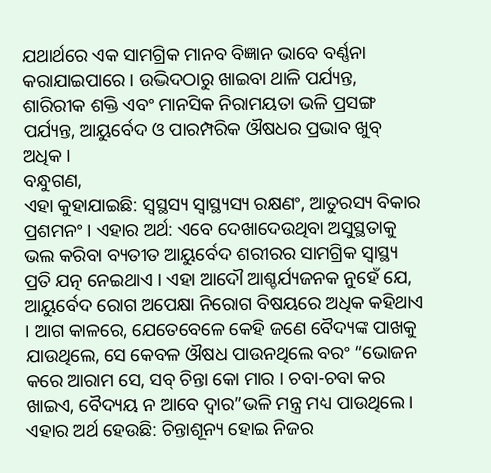ଯଥାର୍ଥରେ ଏକ ସାମଗ୍ରିକ ମାନବ ବିଜ୍ଞାନ ଭାବେ ବର୍ଣ୍ଣନା କରାଯାଇପାରେ । ଉଦ୍ଭିଦଠାରୁ ଖାଇବା ଥାଳି ପର୍ଯ୍ୟନ୍ତ, ଶାରିରୀକ ଶକ୍ତି ଏବଂ ମାନସିକ ନିରାମୟତା ଭଳି ପ୍ରସଙ୍ଗ ପର୍ଯ୍ୟନ୍ତ, ଆୟୁର୍ବେଦ ଓ ପାରମ୍ପରିକ ଔଷଧର ପ୍ରଭାବ ଖୁବ୍ ଅଧିକ ।
ବନ୍ଧୁଗଣ,
ଏହା କୁହାଯାଇଛି: ସ୍ୱସ୍ଥସ୍ୟ ସ୍ୱାସ୍ଥ୍ୟସ୍ୟ ରକ୍ଷଣଂ, ଆତୁରସ୍ୟ ବିକାର ପ୍ରଶମନଂ । ଏହାର ଅର୍ଥ: ଏବେ ଦେଖାଦେଉଥିବା ଅସୁସ୍ଥତାକୁ ଭଲ କରିବା ବ୍ୟତୀତ ଆୟୁର୍ବେଦ ଶରୀରର ସାମଗ୍ରିକ ସ୍ୱାସ୍ଥ୍ୟ ପ୍ରତି ଯତ୍ନ ନେଇଥାଏ । ଏହା ଆଦୌ ଆଶ୍ଚର୍ଯ୍ୟଜନକ ନୁହେଁ ଯେ, ଆୟୁର୍ବେଦ ରୋଗ ଅପେକ୍ଷା ନିରୋଗ ବିଷୟରେ ଅଧିକ କହିଥାଏ । ଆଗ କାଳରେ, ଯେତେବେଳେ କେହି ଜଣେ ବୈଦ୍ୟଙ୍କ ପାଖକୁ ଯାଉଥିଲେ, ସେ କେବଳ ଔଷଧ ପାଉନଥିଲେ ବରଂ “ଭୋଜନ କରେ ଆରାମ ସେ, ସବ୍ ଚିନ୍ତା କୋ ମାର । ଚବା-ଚବା କର ଖାଇଏ, ବୈଦ୍ୟୟ ନ ଆବେ ଦ୍ୱାର”ଭଳି ମନ୍ତ୍ର ମଧ୍ୟ ପାଉଥିଲେ । ଏହାର ଅର୍ଥ ହେଉଛି: ଚିନ୍ତାଶୂନ୍ୟ ହୋଇ ନିଜର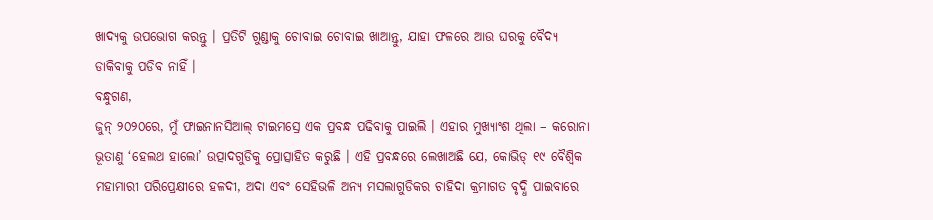ଖାଦ୍ୟକୁ ଉପଭୋଗ କରନ୍ତୁ । ପ୍ରତିଟି ଗୁଣ୍ଡାକୁ ଚୋବାଇ ଚୋବାଇ ଖାଆନ୍ତୁ, ଯାହା ଫଳରେ ଆଉ ଘରକୁ ବୈଦ୍ୟ ଡାକିବାକୁ ପଡିବ ନାହିଁ ।
ବନ୍ଧୁଗଣ,
ଜୁନ୍ ୨୦୨୦ରେ, ମୁଁ ଫାଇନାନସିଆଲ୍ ଟାଇମସ୍ରେ ଏକ ପ୍ରବନ୍ଧ ପଢିବାକୁ ପାଇଲି । ଏହାର ମୁଖ୍ୟାଂଶ ଥିଲା – କରୋନା ଭୂତାଣୁ ‘ହେଲଥ ହାଲୋ’ ଉତ୍ପାଦଗୁଡିକୁ ପ୍ରୋତ୍ସାହିତ କରୁଛି । ଏହି ପ୍ରବନ୍ଧରେ ଲେଖାଅଛି ଯେ, କୋଭିଡ୍ ୧୯ ବୈଶ୍ୱିକ ମହାମାରୀ ପରିପ୍ରେକ୍ଷୀରେ ହଳଦୀ, ଅଦା ଏବଂ ସେହିଭଳି ଅନ୍ୟ ମସଲାଗୁଡିକର ଚାହିଦା କ୍ରମାଗତ ବୃଦ୍ଧି ପାଇବାରେ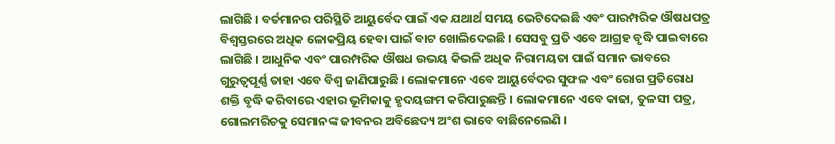ଲାଗିଛି । ବର୍ତମାନର ପରିସ୍ଥିତି ଆୟୁର୍ବେଦ ପାଇଁ ଏକ ଯଥାର୍ଥ ସମୟ ଭେଟିଦେଇଛି ଏବଂ ପାରମ୍ପରିକ ଔଷଧପତ୍ର ବିଶ୍ୱସ୍ତରରେ ଅଧିକ ଳୋକପ୍ରିୟ ହେବା ପାଇଁ ବାଟ ଖୋଲିଦେଇଛି । ସେସବୁ ପ୍ରତି ଏବେ ଆଗ୍ରହ ବୃଦ୍ଧି ପାଇବାରେ ଲାଗିଛି । ଆଧୁନିକ ଏବଂ ପାରମ୍ପରିକ ଔଷଧ ଉଭୟ କିଭଳି ଅଧିକ ନିରାମୟତା ପାଇଁ ସମାନ ଭାବରେ ଗୁରୁତ୍ୱପୂର୍ଣ୍ଣ ତାହା ଏବେ ବିଶ୍ୱ ଜାଣିପାରୁଛି । ଲୋକମାନେ ଏବେ ଆୟୁର୍ବେଦର ସୁଫଳ ଏବଂ ରୋଗ ପ୍ରତିରୋଧ ଶକ୍ତି ବୃଦ୍ଧି କରିବାରେ ଏହାର ଭୂମିକାକୁ ହୃଦୟଙ୍ଗମ କରିପାରୁଛନ୍ତି । ଲୋକମାନେ ଏବେ କାଢା, ତୁଳସୀ ପତ୍ର, ଗୋଲମରିଚକୁ ସେମାନଙ୍କ ଜୀବନର ଅବିଛେଦ୍ୟ ଅଂଶ ଭାବେ ବାଛିନେଲେଣି ।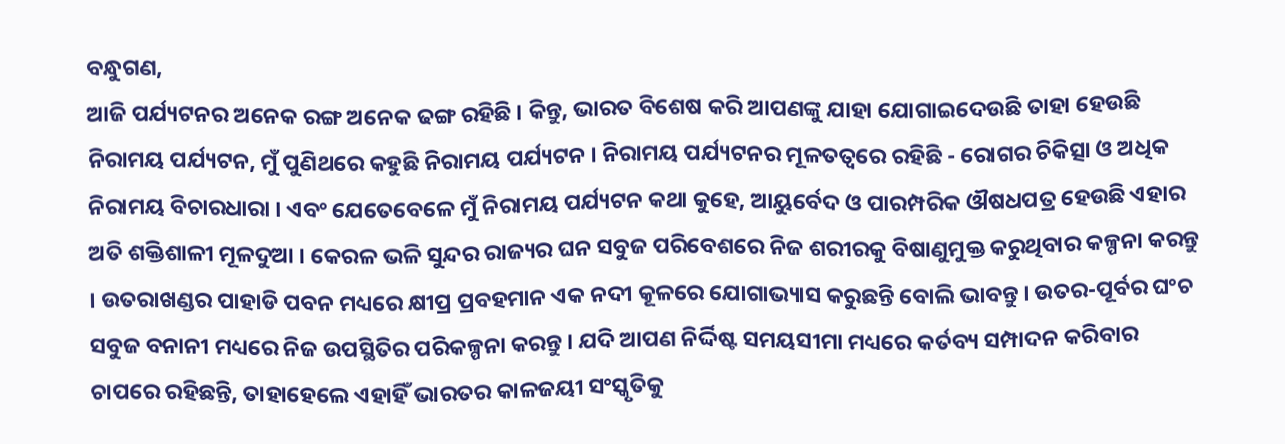ବନ୍ଧୁଗଣ,
ଆଜି ପର୍ଯ୍ୟଟନର ଅନେକ ରଙ୍ଗ ଅନେକ ଢଙ୍ଗ ରହିଛି । କିନ୍ତୁ, ଭାରତ ବିଶେଷ କରି ଆପଣଙ୍କୁ ଯାହା ଯୋଗାଇଦେଉଛି ତାହା ହେଉଛି ନିରାମୟ ପର୍ଯ୍ୟଟନ, ମୁଁ ପୁଣିଥରେ କହୁଛି ନିରାମୟ ପର୍ଯ୍ୟଟନ । ନିରାମୟ ପର୍ଯ୍ୟଟନର ମୂଳତତ୍ୱରେ ରହିଛି - ରୋଗର ଚିକିତ୍ସା ଓ ଅଧିକ ନିରାମୟ ବିଚାରଧାରା । ଏବଂ ଯେତେବେଳେ ମୁଁ ନିରାମୟ ପର୍ଯ୍ୟଟନ କଥା କୁହେ, ଆୟୁର୍ବେଦ ଓ ପାରମ୍ପରିକ ଔଷଧପତ୍ର ହେଉଛି ଏହାର ଅତି ଶକ୍ତିଶାଳୀ ମୂଳଦୁଆ । କେରଳ ଭଳି ସୁନ୍ଦର ରାଜ୍ୟର ଘନ ସବୁଜ ପରିବେଶରେ ନିଜ ଶରୀରକୁ ବିଷାଣୁମୁକ୍ତ କରୁଥିବାର କଳ୍ପନା କରନ୍ତୁ । ଉତରାଖଣ୍ଡର ପାହାଡି ପବନ ମଧ୍ୟରେ କ୍ଷୀପ୍ର ପ୍ରବହମାନ ଏକ ନଦୀ କୂଳରେ ଯୋଗାଭ୍ୟାସ କରୁଛନ୍ତି ବୋଲି ଭାବନ୍ତୁ । ଉତର-ପୂର୍ବର ଘଂଚ ସବୁଜ ବନାନୀ ମଧ୍ୟରେ ନିଜ ଉପସ୍ଥିତିର ପରିକଳ୍ପନା କରନ୍ତୁ । ଯଦି ଆପଣ ନିର୍ଦ୍ଦିଷ୍ଟ ସମୟସୀମା ମଧ୍ୟରେ କର୍ତବ୍ୟ ସମ୍ପାଦନ କରିବାର ଚାପରେ ରହିଛନ୍ତି, ତାହାହେଲେ ଏହାହିଁ ଭାରତର କାଳଜୟୀ ସଂସ୍କୃତିକୁ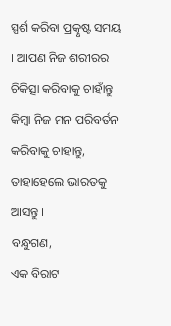ସ୍ପର୍ଶ କରିବା ପ୍ରତ୍କୃଷ୍ଟ ସମୟ । ଆପଣ ନିଜ ଶରୀରର ଚିକିତ୍ସା କରିବାକୁ ଚାହାଁନ୍ତୁ କିମ୍ବା ନିଜ ମନ ପରିବର୍ତନ କରିବାକୁ ଚାହାନ୍ତୁ, ତାହାହେଲେ ଭାରତକୁ ଆସନ୍ତୁ ।
ବନ୍ଧୁଗଣ,
ଏକ ବିରାଟ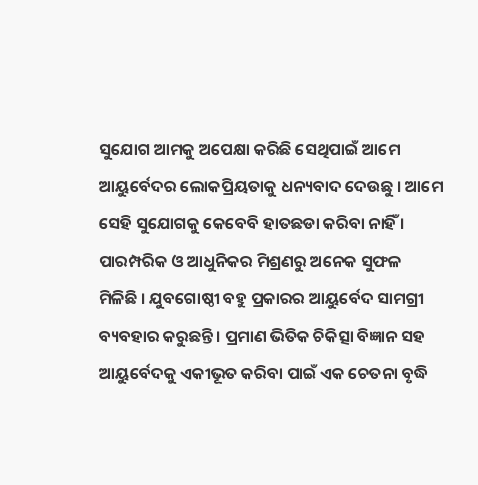ସୁଯୋଗ ଆମକୁ ଅପେକ୍ଷା କରିଛି ସେଥିପାଇଁ ଆମେ ଆୟୁର୍ବେଦର ଲୋକପ୍ରିୟତାକୁ ଧନ୍ୟବାଦ ଦେଉଛୁ । ଆମେ ସେହି ସୁଯୋଗକୁ କେବେବି ହାତଛଡା କରିବା ନାହିଁ । ପାରମ୍ପରିକ ଓ ଆଧୁନିକର ମିଶ୍ରଣରୁ ଅନେକ ସୁଫଳ ମିଳିଛି । ଯୁବଗୋଷ୍ଠୀ ବହୁ ପ୍ରକାରର ଆୟୁର୍ବେଦ ସାମଗ୍ରୀ ବ୍ୟବହାର କରୁଛନ୍ତି । ପ୍ରମାଣ ଭିତିକ ଚିକିତ୍ସା ବିଜ୍ଞାନ ସହ ଆୟୁର୍ବେଦକୁ ଏକୀଭୂତ କରିବା ପାଇଁ ଏକ ଚେତନା ବୃଦ୍ଧି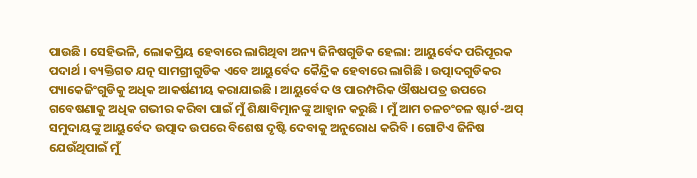ପାଉଛି । ସେହିଭଳି, ଲୋକପ୍ରିୟ ହେବାରେ ଲାଗିଥିବା ଅନ୍ୟ ଜିନିଷଗୁଡିକ ହେଲା: ଆୟୁର୍ବେଦ ପରିପୂରକ ପଦାର୍ଥ । ବ୍ୟକ୍ତିଗତ ଯତ୍ନ ସାମଗ୍ରୀଗୁଡିକ ଏବେ ଆୟୁର୍ବେଦ କୈନ୍ଦ୍ରିକ ହେବାରେ ଲାଗିଛି । ଉତ୍ପାଦଗୁଡିକର ପ୍ୟାକେଜିଂଗୁଡିକୁ ଅଧିକ ଆକର୍ଷଣୀୟ କରାଯାଇଛି । ଆୟୁର୍ବେଦ ଓ ପାରମ୍ପରିକ ଔଷଧପତ୍ର ଉପରେ ଗବେଷଣାକୁ ଅଧିକ ଗଭୀର କରିବା ପାଇଁ ମୁଁ ଶିକ୍ଷାବିତ୍ମାନଙ୍କୁ ଆହ୍ୱାନ କରୁଛି । ମୁଁ ଆମ ଚଳଚଂଚଳ ଷ୍ଟାର୍ଟ-ଅପ୍ ସମୁଦାୟଙ୍କୁ ଆୟୁର୍ବେଦ ଉତ୍ପାଦ ଉପରେ ବିଶେଷ ଦୃଷ୍ଟି ଦେବାକୁ ଅନୁରୋଧ କରିବି । ଗୋଟିଏ ଜିନିଷ ଯେଉଁଥିପାଇଁ ମୁଁ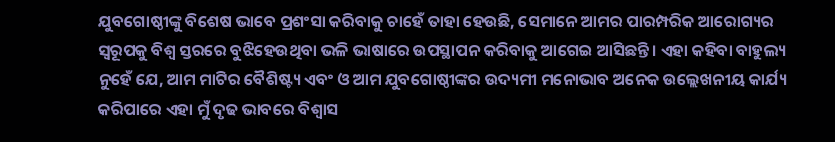ଯୁବଗୋଷ୍ଠୀଙ୍କୁ ବିଶେଷ ଭାବେ ପ୍ରଶଂସା କରିବାକୁ ଚାହେଁ ତାହା ହେଉଛି, ସେମାନେ ଆମର ପାରମ୍ପରିକ ଆରୋଗ୍ୟର ସ୍ୱରୂପକୁ ବିଶ୍ୱ ସ୍ତରରେ ବୁଝିହେଉଥିବା ଭଳି ଭାଷାରେ ଉପସ୍ଥାପନ କରିବାକୁ ଆଗେଇ ଆସିଛନ୍ତି । ଏହା କହିବା ବାହୁଲ୍ୟ ନୁହେଁ ଯେ, ଆମ ମାଟିର ବୈଶିଷ୍ଟ୍ୟ ଏବଂ ଓ ଆମ ଯୁବଗୋଷ୍ଠୀଙ୍କର ଉଦ୍ୟମୀ ମନୋଭାବ ଅନେକ ଉଲ୍ଲେଖନୀୟ କାର୍ଯ୍ୟ କରିପାରେ ଏହା ମୁଁ ଦୃଢ ଭାବରେ ବିଶ୍ୱାସ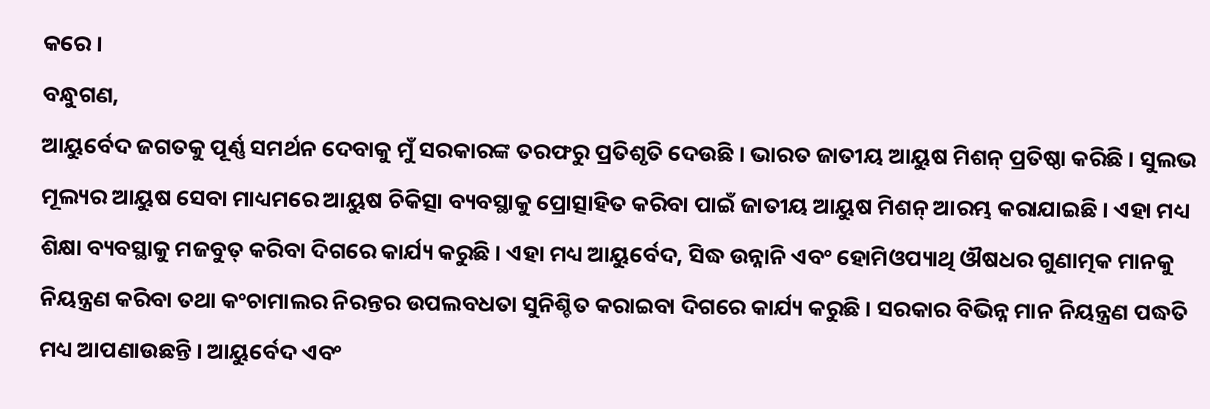କରେ ।
ବନ୍ଧୁଗଣ,
ଆୟୁର୍ବେଦ ଜଗତକୁ ପୂର୍ଣ୍ଣ ସମର୍ଥନ ଦେବାକୁ ମୁଁ ସରକାରଙ୍କ ତରଫରୁ ପ୍ରତିଶୃତି ଦେଉଛି । ଭାରତ ଜାତୀୟ ଆୟୁଷ ମିଶନ୍ ପ୍ରତିଷ୍ଠା କରିଛି । ସୁଲଭ ମୂଲ୍ୟର ଆୟୁଷ ସେବା ମାଧ୍ୟମରେ ଆୟୁଷ ଚିକିତ୍ସା ବ୍ୟବସ୍ଥାକୁ ପ୍ରୋତ୍ସାହିତ କରିବା ପାଇଁ ଜାତୀୟ ଆୟୁଷ ମିଶନ୍ ଆରମ୍ଭ କରାଯାଇଛି । ଏହା ମଧ୍ୟ ଶିକ୍ଷା ବ୍ୟବସ୍ଥାକୁ ମଜବୁତ୍ କରିବା ଦିଗରେ କାର୍ଯ୍ୟ କରୁଛି । ଏହା ମଧ୍ୟ ଆୟୁର୍ବେଦ, ସିଦ୍ଧ ଉନ୍ନାନି ଏବଂ ହୋମିଓପ୍ୟାଥି ଔଷଧର ଗୁଣାତ୍ମକ ମାନକୁ ନିୟନ୍ତ୍ରଣ କରିବା ତଥା କଂଚାମାଲର ନିରନ୍ତର ଉପଲବଧତା ସୁନିଶ୍ଚିତ କରାଇବା ଦିଗରେ କାର୍ଯ୍ୟ କରୁଛି । ସରକାର ବିଭିନ୍ନ ମାନ ନିୟନ୍ତ୍ରଣ ପଦ୍ଧତି ମଧ୍ୟ ଆପଣାଉଛନ୍ତି । ଆୟୁର୍ବେଦ ଏବଂ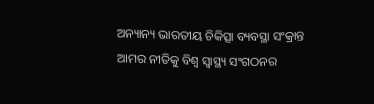ଅନ୍ୟାନ୍ୟ ଭାରତୀୟ ଚିକିତ୍ସା ବ୍ୟବସ୍ଥା ସଂକ୍ରାନ୍ତ ଆମର ନୀତିକୁ ବିଶ୍ୱ ସ୍ୱାସ୍ଥ୍ୟ ସଂଗଠନର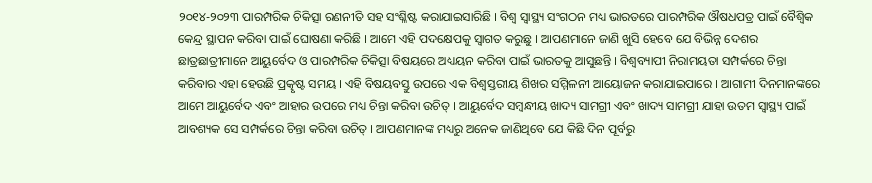୨୦୧୪-୨୦୨୩ ପାରମ୍ପରିକ ଚିକିତ୍ସା ରଣନୀତି ସହ ସଂଶ୍ଳିଷ୍ଟ କରାଯାଇସାରିଛି । ବିଶ୍ୱ ସ୍ୱାସ୍ଥ୍ୟ ସଂଗଠନ ମଧ୍ୟ ଭାରତରେ ପାରମ୍ପରିକ ଔଷଧପତ୍ର ପାଇଁ ବୈଶ୍ୱିକ କେନ୍ଦ୍ର ସ୍ଥାପନ କରିବା ପାଇଁ ଘୋଷଣା କରିଛି । ଆମେ ଏହି ପଦକ୍ଷେପକୁ ସ୍ୱାଗତ କରୁଛୁ । ଆପଣମାନେ ଜାଣି ଖୁସି ହେବେ ଯେ ବିଭିନ୍ନ ଦେଶର ଛାତ୍ରଛାତ୍ରୀମାନେ ଆୟୁର୍ବେଦ ଓ ପାରମ୍ପରିକ ଚିକିତ୍ସା ବିଷୟରେ ଅଧ୍ୟୟନ କରିବା ପାଇଁ ଭାରତକୁ ଆସୁଛନ୍ତି । ବିଶ୍ୱବ୍ୟାପୀ ନିରାମୟତା ସମ୍ପର୍କରେ ଚିନ୍ତା କରିବାର ଏହା ହେଉଛି ପ୍ରତ୍କୃଷ୍ଟ ସମୟ । ଏହି ବିଷୟବସ୍ତୁ ଉପରେ ଏକ ବିଶ୍ୱସ୍ତରୀୟ ଶିଖର ସମ୍ମିଳନୀ ଆୟୋଜନ କରାଯାଇପାରେ । ଆଗାମୀ ଦିନମାନଙ୍କରେ ଆମେ ଆୟୁର୍ବେଦ ଏବଂ ଆହାର ଉପରେ ମଧ୍ୟ ଚିନ୍ତା କରିବା ଉଚିତ୍ । ଆୟୁର୍ବେଦ ସମ୍ବନ୍ଧୀୟ ଖାଦ୍ୟ ସାମଗ୍ରୀ ଏବଂ ଖାଦ୍ୟ ସାମଗ୍ରୀ ଯାହା ଉତମ ସ୍ୱାସ୍ଥ୍ୟ ପାଇଁ ଆବଶ୍ୟକ ସେ ସମ୍ପର୍କରେ ଚିନ୍ତା କରିବା ଉଚିତ୍ । ଆପଣମାନଙ୍କ ମଧ୍ୟରୁ ଅନେକ ଜାଣିଥିବେ ଯେ କିଛି ଦିନ ପୂର୍ବରୁ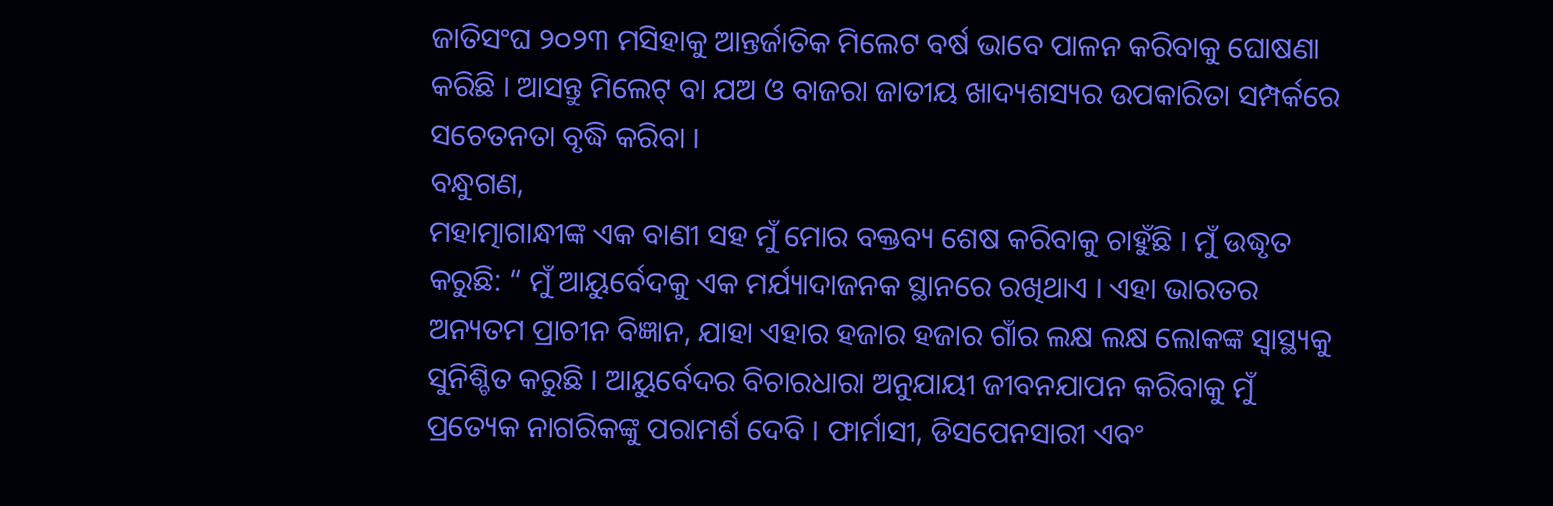ଜାତିସଂଘ ୨୦୨୩ ମସିହାକୁ ଆନ୍ତର୍ଜାତିକ ମିଲେଟ ବର୍ଷ ଭାବେ ପାଳନ କରିବାକୁ ଘୋଷଣା କରିଛି । ଆସନ୍ତୁ ମିଲେଟ୍ ବା ଯଅ ଓ ବାଜରା ଜାତୀୟ ଖାଦ୍ୟଶସ୍ୟର ଉପକାରିତା ସମ୍ପର୍କରେ ସଚେତନତା ବୃଦ୍ଧି କରିବା ।
ବନ୍ଧୁଗଣ,
ମହାତ୍ମାଗାନ୍ଧୀଙ୍କ ଏକ ବାଣୀ ସହ ମୁଁ ମୋର ବକ୍ତବ୍ୟ ଶେଷ କରିବାକୁ ଚାହୁଁଛି । ମୁଁ ଉଦ୍ଧୃତ କରୁଛି: “ ମୁଁ ଆୟୁର୍ବେଦକୁ ଏକ ମର୍ଯ୍ୟାଦାଜନକ ସ୍ଥାନରେ ରଖିଥାଏ । ଏହା ଭାରତର ଅନ୍ୟତମ ପ୍ରାଚୀନ ବିଜ୍ଞାନ, ଯାହା ଏହାର ହଜାର ହଜାର ଗାଁର ଲକ୍ଷ ଲକ୍ଷ ଲୋକଙ୍କ ସ୍ୱାସ୍ଥ୍ୟକୁ ସୁନିଶ୍ଚିତ କରୁଛି । ଆୟୁର୍ବେଦର ବିଚାରଧାରା ଅନୁଯାୟୀ ଜୀବନଯାପନ କରିବାକୁ ମୁଁ ପ୍ରତ୍ୟେକ ନାଗରିକଙ୍କୁ ପରାମର୍ଶ ଦେବି । ଫାର୍ମାସୀ, ଡିସପେନସାରୀ ଏବଂ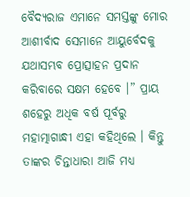ବୈଦ୍ୟରାଜ ଏମାନେ ସମସ୍ତଙ୍କୁ ମୋର ଆଶୀର୍ବାଦ ସେମାନେ ଆୟୁର୍ବେଦକୁ ଯଥାସମ୍ଭବ ପ୍ରୋତ୍ସାହନ ପ୍ରଦାନ କରିବାରେ ସକ୍ଷମ ହେବେ ।” ପ୍ରାୟ ଶହେରୁ ଅଧିକ ବର୍ଷ ପୂର୍ବରୁ ମହାତ୍ମାଗାନ୍ଧୀ ଏହା କହିଥିଲେ । କିନ୍ତୁ ତାଙ୍କର ଚିନ୍ତାଧାରା ଆଜି ମଧ୍ୟ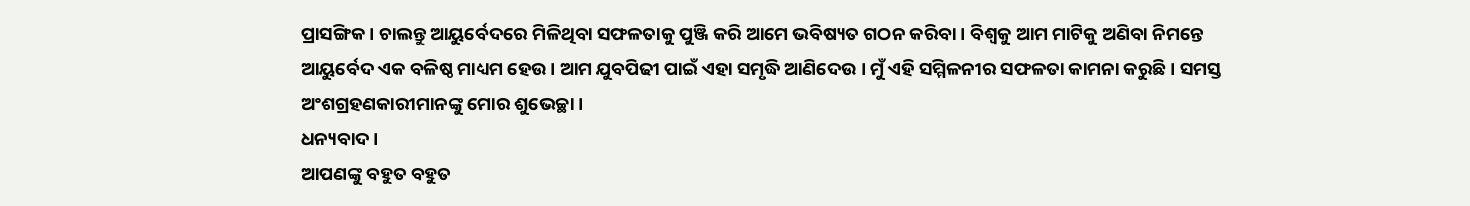ପ୍ରାସଙ୍ଗିକ । ଚାଲନ୍ତୁ ଆୟୁର୍ବେଦରେ ମିଳିଥିବା ସଫଳତାକୁ ପୁଞ୍ଜି କରି ଆମେ ଭବିଷ୍ୟତ ଗଠନ କରିବା । ବିଶ୍ୱକୁ ଆମ ମାଟିକୁ ଅଣିବା ନିମନ୍ତେ ଆୟୁର୍ବେଦ ଏକ ବଳିଷ୍ଠ ମାଧ୍ୟମ ହେଉ । ଆମ ଯୁବପିଢୀ ପାଇଁ ଏହା ସମୃଦ୍ଧି ଆଣିଦେଉ । ମୁଁ ଏହି ସମ୍ମିଳନୀର ସଫଳତା କାମନା କରୁଛି । ସମସ୍ତ ଅଂଶଗ୍ରହଣକାରୀମାନଙ୍କୁ ମୋର ଶୁଭେଚ୍ଛା ।
ଧନ୍ୟବାଦ ।
ଆପଣଙ୍କୁ ବହୁତ ବହୁତ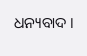ଧନ୍ୟବାଦ ।